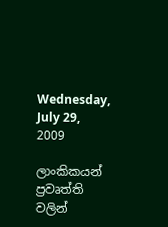Wednesday, July 29, 2009

ලාංකිකයන් ප්‍රවෘත්ති වලින්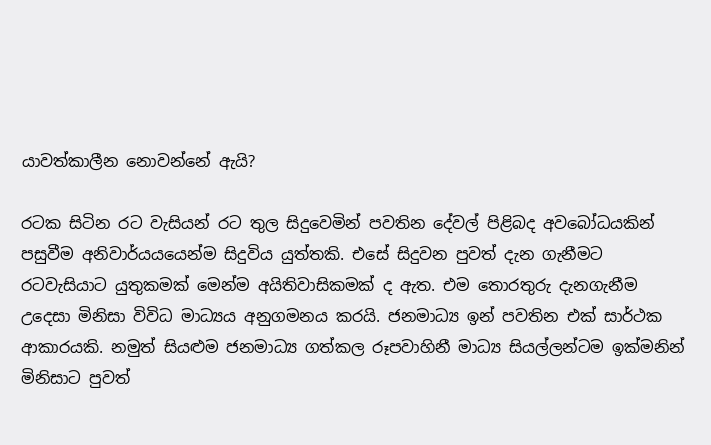යාවත්කාලීන නොවන්නේ ඇයි?

රටක සිටින රට වැසියන් රට තුල සිදුවෙමින් පවතින දේවල් පිළිබද අවබෝධයකින් පසුවීම අනිවාර්යයයෙන්ම සිදුවිය යුත්තකි. එසේ සිදුවන පුවත් දැන ගැනීමට රටවැසියාට යුතුකමක් මෙන්ම අයිතිවාසිකමක් ද ඇත. එම තොරතුරු දැනගැනීම උදෙසා මිනිසා විවිධ මාධ්‍යය අනුගමනය කරයි. ජනමාධ්‍ය ඉන් පවතින එක් සාර්ථක ආකාරයකි. නමුත් සියළුම ජනමාධ්‍ය ගත්කල රූපවාහිනී මාධ්‍ය සියල්ලන්ටම ඉක්මනින් මිනිසාට පුවත්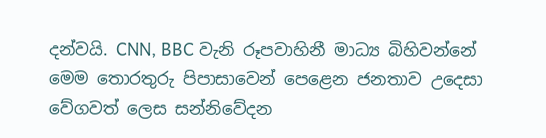දන්වයි. CNN, BBC වැනි රූපවාහිනී මාධ්‍ය බිහිවන්නේ මෙම තොරතුරු පිපාසාවෙන් පෙළෙන ජනතාව උදෙසා වේගවත් ලෙස සන්නිවේදන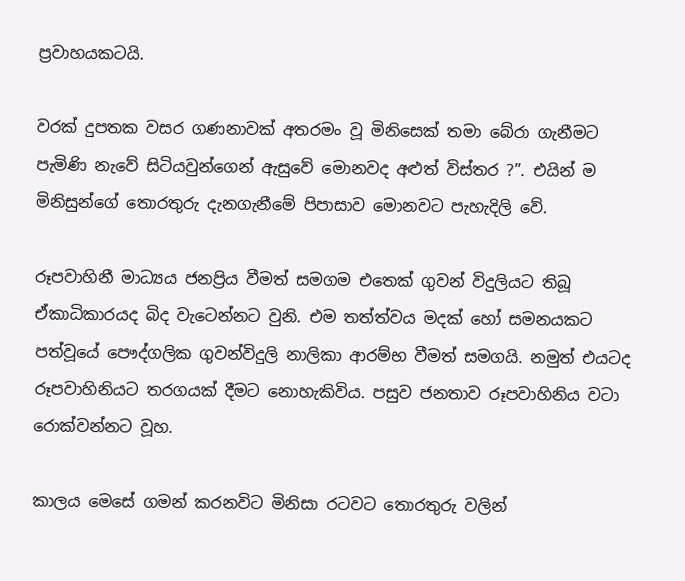ප්‍රවාහයකටයි.

වරක් දුපතක වසර ගණනාවක් අතරමං වූ ‍මිනිසෙක් තමා බේරා ගැනීමට පැමිණි නැවේ සිටියවුන්ගෙන් ඇසුවේ මොනවද අළුත් විස්තර ?”. එයින් ම මිනිසුන්ගේ තොරතුරු දැනගැනීමේ පිපාසාව මොනවට පැහැදිලි වේ.

රූපවාහිනී මාධ්‍යය ජනප්‍රිය වීමත් සමගම එතෙක් ගුවන් විදුලියට තිබූ ඒකාධිකාරයද බිද වැටෙන්නට වුනි. එම තත්ත්වය මදක් හෝ සමනයකට පත්වූයේ පෞද්ගලික ගුවන්විදුලි නාලිකා ආරම්භ වීමත් සමගයි. නමුත් එයටද රූපවාහිනියට තරගයක් දීමට නොහැකිවිය. පසුව ජනතාව රූපවාහිනිය වටා රොක්වන්නට වූහ.

කාලය මෙසේ ගමන් කරනවිට මිනිසා රටව‍ට තොරතුරු වලින්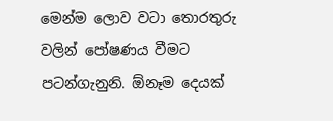මෙන්ම ලොව වටා තොරතුරු වලින් පෝෂණය වීමට පටන්ගැනුනි. ඕනෑම දෙයක්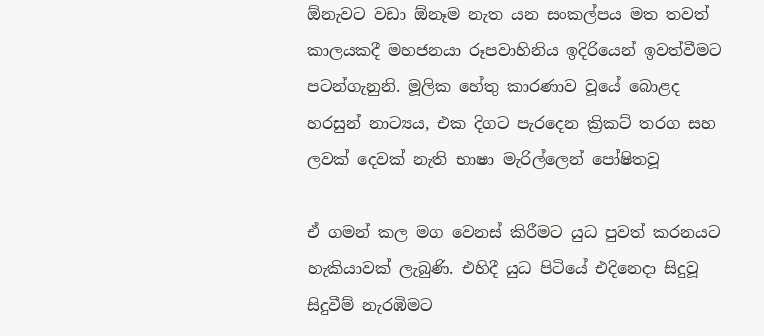ඕනැවට වඩා ඕනෑම නැත යන සංකල්පය මත තවත් කාලයකදී මහජනයා රූපවාහිනිය ඉදිරියෙන් ඉවත්වීමට පටන්ගැනුනි. මූලික හේතු කාරණාව වූයේ බොළද හරසුන් නාට්‍යය, එක දිගට පැරදෙන ක්‍රිකට් තරග සහ ලවක් දෙවක් නැති භාෂා මැරිල්ලෙන් පෝෂිතවූ

ඒ ගමන් කල මග වෙනස් කිරීමට යුධ පුවත් කරනයට හැකියාවක් ලැබුණි. එහිදී යුධ පිටියේ එදිනෙදා සිදුවූ සිදුවීම් නැරඹිමට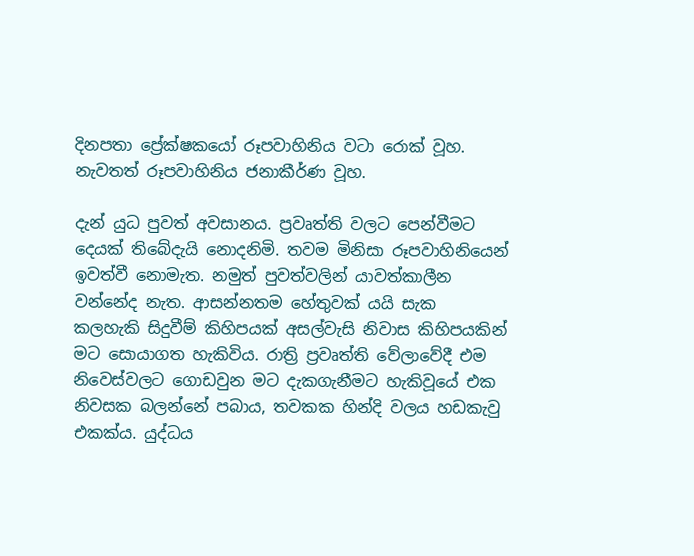දිනපතා ප්‍රේක්ෂකයෝ රූපවාහිනිය වටා රොක් වූහ. නැවතත් රූපවාහිනිය ජනාකීර්ණ වූහ.

දැන් යුධ පුවත් අවසානය. ප්‍රවෘත්ති වලට පෙන්වීමට දෙයක් තිබේදැයි නොදනිමි. තවම මිනිසා රූපවාහිනියෙන් ඉවත්වී නොමැත. නමුත් පුවත්වලින් යාවත්කාලීන වන්නේද නැත. ආසන්නතම හේතුවක් යයි සැක කලහැකි සිදුවීම් කිහිපයක් අසල්වැසි නිවාස කිහිපයකින් මට සොයාගත හැකිවිය. රාත්‍රි ප්‍රවෘත්ති වේලාවේදී එම නිවෙස්වලට ගොඩවුන මට දැකගැනීමට හැකිවූයේ එක නිවසක බලන්නේ පබාය, තවකක හින්දි වලය හඩකැවු එකක්ය. යුද්ධය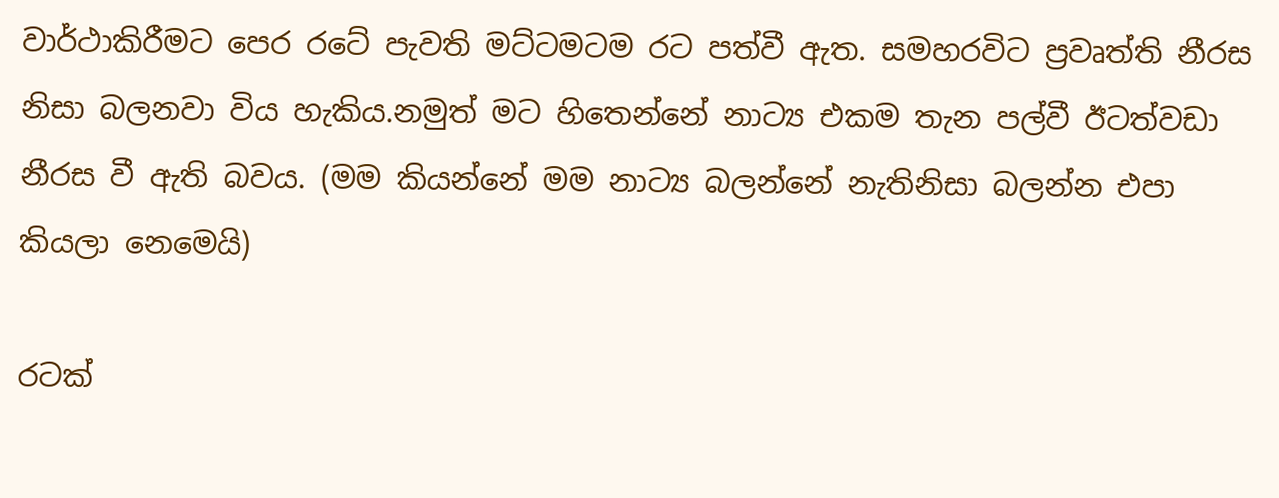වාර්ථාකිරීමට පෙර රටේ පැවති මට්ටමටම රට පත්වී ඇත. සමහරවිට ප්‍රවෘත්ති නීරස නිසා බලනව‍ා විය හැකිය.නමුත් මට හිතෙන්නේ නාට්‍ය එකම තැන පල්වී ඊටත්වඩා නීරස වී ඇති බවය. (මම කියන්නේ මම නාට්‍ය බලන්නේ නැතිනිසා බලන්න එපා කියලා නෙමෙයි)

රටක්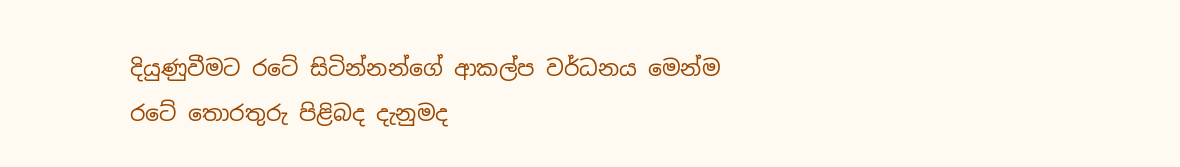දියුණුවීමට රටේ සිටින්නන්ගේ ආකල්ප වර්ධනය මෙන්ම රටේ තොරතුරු පිළිබද දැනුමද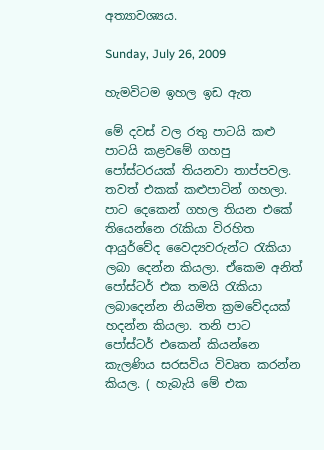අත්‍යාවශ්‍යය.

Sunday, July 26, 2009

හැමවිටම ඉහල ඉඩ ඇත

මේ දවස් වල රතු පාටයි කළු පාටයි කළවමේ ගහපු පෝස්ටරයක් තියනවා තාප්පවල. තවත් එකක් කළුපාටින් ගහලා. පාට දෙකෙන් ගහල තියන එකේ තියෙන්නෙ රැකියා විරහිත ආයුර්වේද වෛද්‍යවරුන්ට රැකියා ලබා දෙන්න කියලා. ඒකෙම අනිත් පෝස්ටර් එක තමයි රැකියා ලබාදෙන්න නියමිත ක්‍රමවේදයක් හදන්න කියලා. තනි පාට පෝස්ටර් එකෙන් කියන්නෙ කැලණිය සරසවිය විවෘත කරන්න කියල. ( හැබැයි මේ එක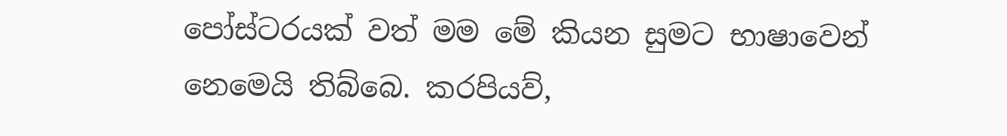පෝස්ටරයක් වත් මම මේ කියන සුමට භාෂාවෙන් නෙමෙයි තිබ්බෙ. කරපියව්,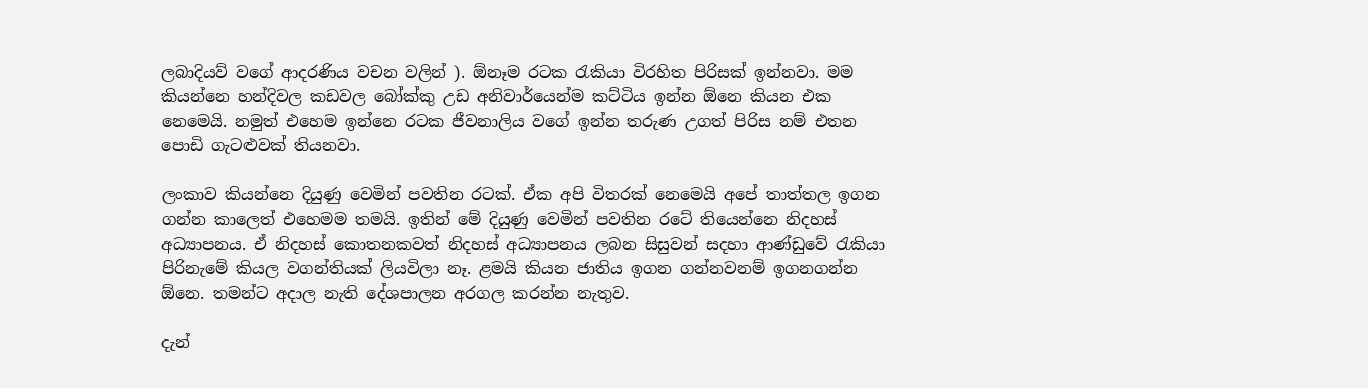ලබාදියව් වගේ ආදරණිය වචන වලින් ). ඕනෑම රටක රැකියා විරහිත පිරිසක් ඉන්නවා. මම කියන්නෙ හන්දිවල කඩවල බෝක්කු උඩ අනිවාර්යෙන්ම කට්ටිය ඉන්න ඕනෙ කියන එක නෙමෙයි. නමුත් එහෙම ඉන්නෙ රටක ජීවනාලිය වගේ ඉන්න තරුණ උගත් පිරිස නම් එතන පොඩි ගැටළුවක් තියනවා.

ලංකාව කියන්නෙ දියුණු වෙමින් පවතින රටක්. ඒක අපි විතරක් නෙමෙයි අපේ තාත්තල ඉගන ගන්න කාලෙත් එහෙමම තමයි. ඉතින් මේ දියුණු වෙමින් පවතින රටේ තියෙන්නෙ නිදහස් අධ්‍යාපනය. ඒ නිදහස් කොතනකවත් නිදහස් අධ්‍යාපනය ලබන සිසුවන් සදහා ආණ්ඩුවේ රැකියා පිරිනැමේ කියල වගන්තියක් ලියවිලා නෑ. ළමයි කියන ජාතිය ඉගන ගන්නවනම් ඉගනගන්න ඕනෙ. තමන්ට අදාල නැති දේශපාලන අරගල කරන්න නැතුව.

දැන්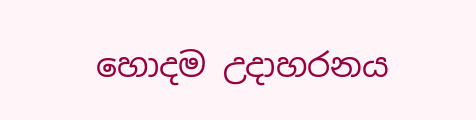හොදම උදාහරනය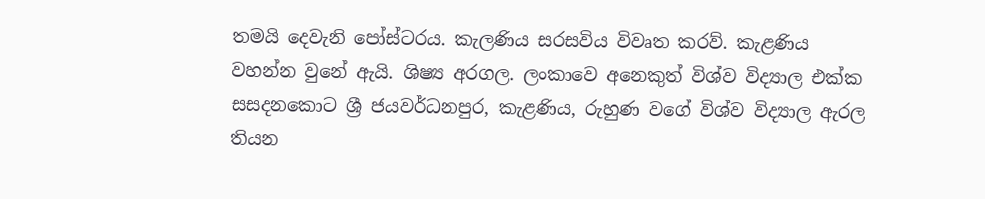තමයි දෙවැනි පෝස්ටරය. කැලණිය සරසවිය විවෘත කරව්. කැළණිය වහන්න වුනේ ඇයි. ශිෂ්‍ය අරගල. ලංකාවෙ අනෙකුත් විශ්ව විද්‍යාල එක්ක සසදනකොට ශ්‍රී ජයවර්ධනපුර, කැළණිය, රුහුණ වගේ විශ්ව විද්‍යාල ඇරල තියන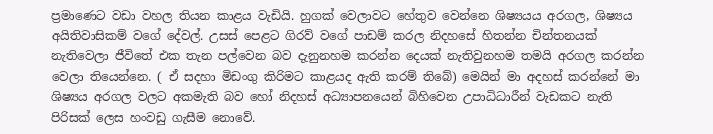ප්‍රමාණෙට වඩා වහල තියන කාළය වැඩියි. හුගක් වෙලාවට හේතුව වෙන්නෙ ශිෂ්‍යයය අරගල, ශිෂ්‍යය අයිතිවාසිකම් වගේ දේවල්. උසස් පෙළට ගිරව් වගේ පාඩම් කරල නිදහසේ හිතන්න චින්තනයක් නැතිවෙලා ජීවිතේ එක තැන පල්වෙන බව දැනුනහම කරන්න දෙයක් නැතිවුනහම තමයි අරගල කරන්න වෙලා තියෙන්නෙ. ( ඒ සදහා මිඩංගු කිරිමට කාළයද ඇති කරම් තිබේ) මෙයින් මා අදහස් කරන්නේ මා ශිෂ්‍යය අරගල වලට අකමැති බව හෝ නිදහස් අධ්‍යාපනයෙන් බිහිවෙන උපාධිධාරීන් වැඩකට නැති පිරිසක් ලෙස හංවඩු ගැසීම නොවේ.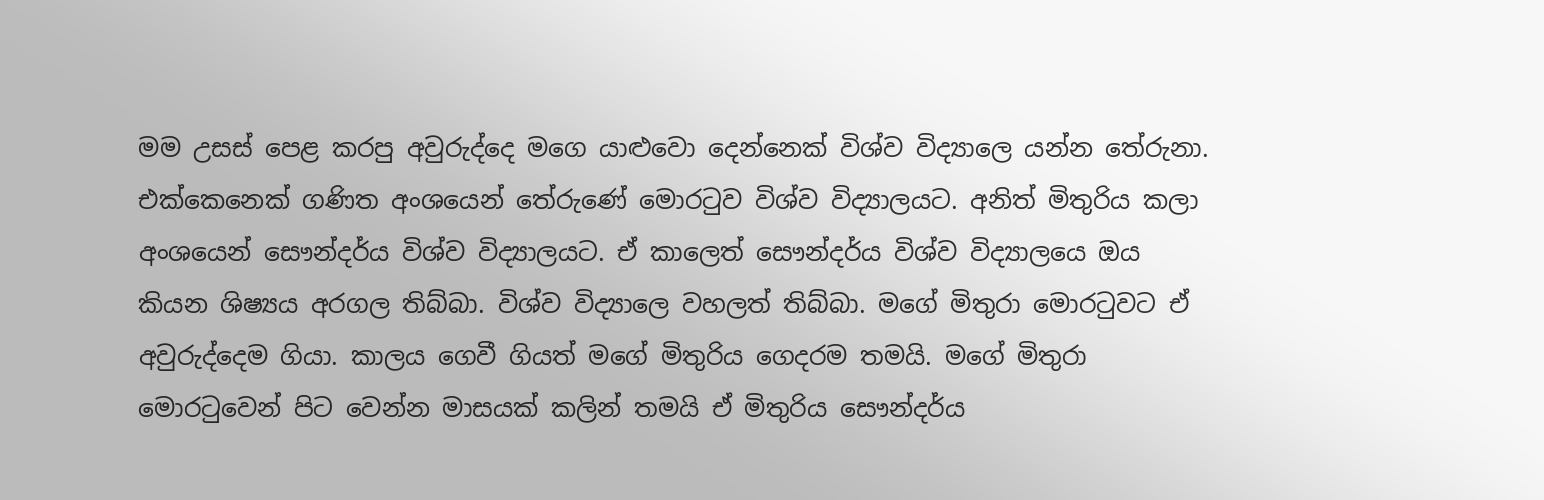මම උසස් පෙළ කරපු අවුරුද්දෙ ම‍ගෙ යාළුවො දෙන්නෙක් විශ්ව විද්‍යාලෙ යන්න තේරුනා. එක්කෙනෙක් ගණිත අංශයෙන් තේරුණේ මොරටුව විශ්ව විද්‍යාලයට. අනිත් මිතුරිය කලා අංශයෙන් සෞන්දර්ය විශ්ව විද්‍යාලයට. ඒ කාලෙත් සෞන්දර්ය විශ්ව විද්‍යාලයෙ ඔය කියන ශිෂ්‍යය අරගල තිබ්බා. විශ්ව විද්‍යාලෙ වහලත් තිබ්බා. මගේ මිතුරා මොරටුවට ඒ අවුරුද්දෙම ගියා. කාලය ගෙවී ගියත් මගේ මිතුරිය ගෙදරම තමයි. මගේ මිතුරා මොරටුවෙන් පිට වෙන්න මාසයක් කලින් තමයි ඒ මිතුරිය සෞන්දර්ය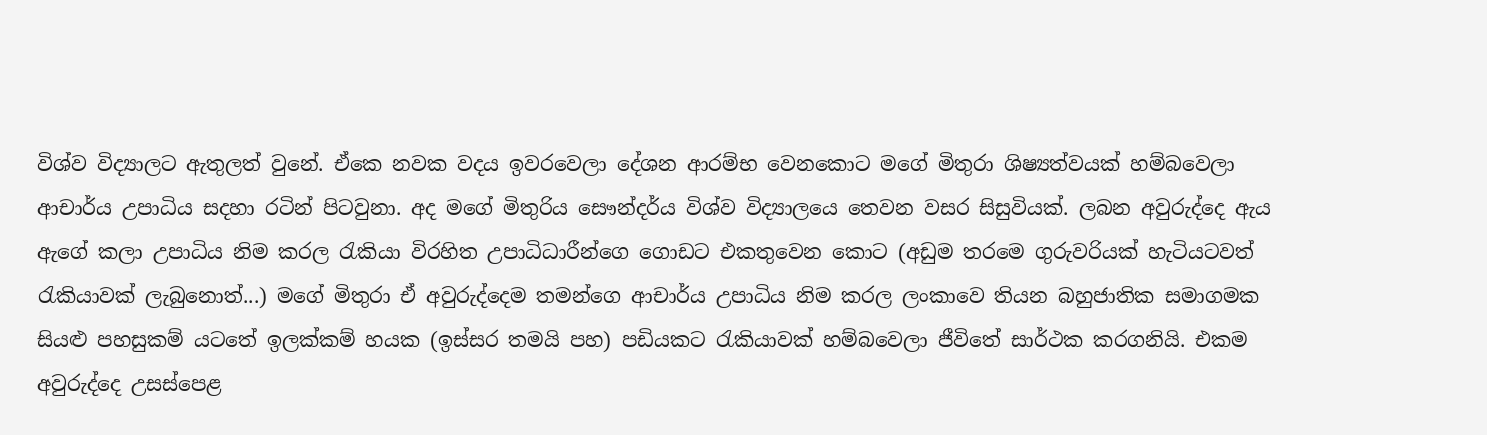විශ්ව විද්‍යාලට ඇතුලත් වුනේ. ඒකෙ නවක වදය ඉවරවෙලා දේශන ආරම්භ වෙනකොට මගේ මිතුරා ශිෂ්‍යත්වයක් හම්බවෙලා ආචාර්ය උපාධිය සදහා රටින් පිටවුනා. අද මගේ මිතුරිය සෞන්දර්ය විශ්ව විද්‍යාලයෙ තෙවන වසර සිසුවියක්. ලබන අවුරුද්දෙ ඇය ඇගේ කලා උපාධිය නිම කරල රැකියා විරහිත උපාධිධාරීන්ගෙ ගොඩට එකතුවෙන කොට (අඩුම තරමෙ ගුරුවරියක් හැටියටවත් රැකියාවක් ලැබුනොත්...) මගේ මිතුරා ඒ අවුරුද්දෙම තමන්ගෙ ආචාර්ය උපාධිය නිම කරල ලංකාවෙ තියන බහුජාතික සමාගමක සියළු පහසුකම් යටතේ ඉලක්කම් හයක (ඉස්සර තමයි පහ) පඩියකට රැකියාවක් හම්බ‍වෙලා ජීවිතේ සාර්ථක කරගනියි. එකම අවුරුද්දෙ උසස්පෙළ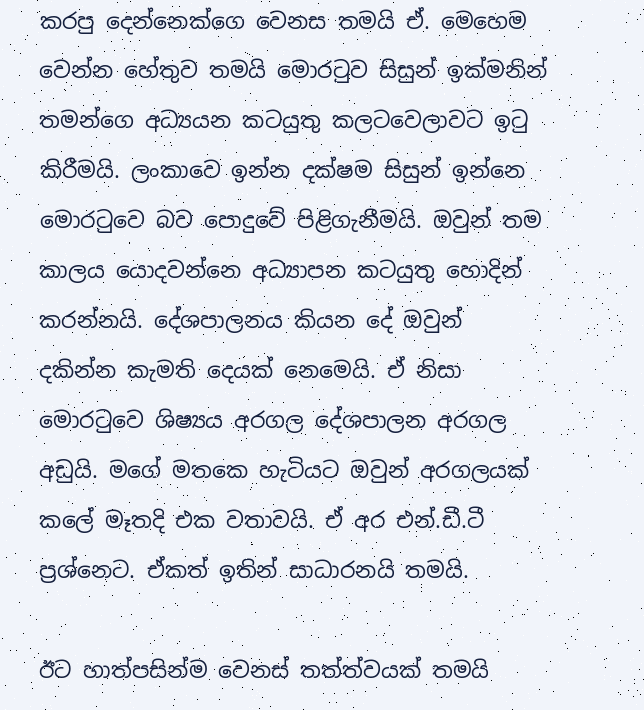කරපු දෙන්නෙක්ගෙ වෙනස තමයි ඒ. මෙහෙම වෙන්න හේතුව තමයි මොරටුව සිසුන් ඉක්මනින් තමන්ගෙ අධ්‍යයන කටයුතු කලටවෙලාවට ඉටු කිරීමයි. ලංකාවෙ ඉන්න දක්ෂම සිසුන් ඉන්නෙ මොරටුවෙ බව පොදුවේ පිළිගැනීමයි. ඔවුන් තම කාලය යොදවන්නෙ අධ්‍යාපන කටයුතු හොදින් කරන්නයි. දේශපාලනය කියන දේ ඔවුන් දකින්න කැමති දෙයක් නෙමෙයි. ඒ නිසා මොරටුවෙ ශිෂ්‍ය‍ය අරගල දේශපාලන අරගල අඩුයි. මගේ මතකෙ හැටියට ඔවුන් අරගලයක් කලේ මෑතදි එක වතාවයි. ඒ අර එන්.ඩී.ටී ප්‍රශ්නෙට. ඒකත් ඉතින් සාධාරනයි තමයි.

ඊට හාත්පසින්ම වෙනස් තත්ත්වයක් තමයි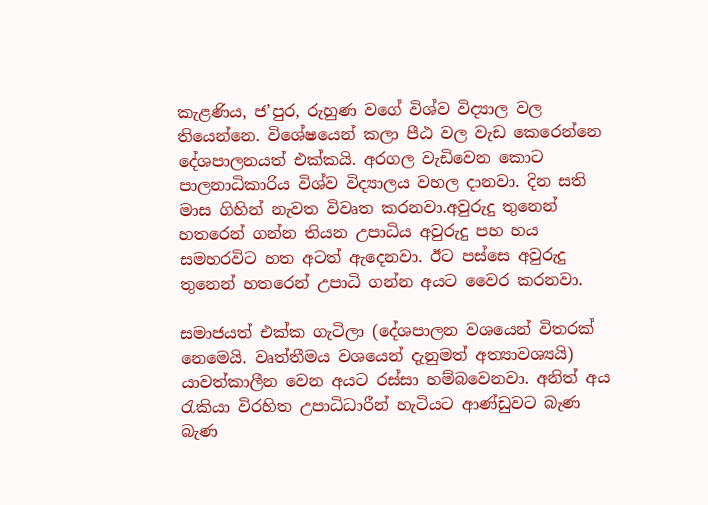කැළණිය, ජ’පුර, රුහුණ වගේ විශ්ව විද්‍යාල වල තියෙන්නෙ. විශේෂයෙන් කලා පීඨ වල වැඩ කෙරෙන්නෙ දේශපාලනයත් එක්කයි. අරගල වැඩිවෙන කොට පාලනාධිකාරිය විශ්ව විද්‍යාලය වහල දානවා. දින සති මාස ගිහින් නැවත විවෘත කරනවා.අවුරුදු තුනෙන් හතරෙන් ගන්න තියන උපාධිය අවුරුදු පහ හය සමහරවිට හත අටත් ඇදෙනවා. ඊට පස්සෙ අවුරුදු තුනෙන් හතරෙන් උපාධි ගන්න අයට වෛර කරනවා.

සමාජයත් එක්ක ගැටිලා (දේශපාලන වශයෙන් ‍විතරක් නෙමෙයි. වෘත්තීමය වශයෙන් දැනුමත් අත්‍යාවශ්‍යයි) යාවත්කාලීන වෙන අයට රස්සා හම්බවෙනවා. අනිත් අය රැකියා විරහිත උපාධිධාරීන් හැටියට ආණ්ඩුවට බැණ බැණ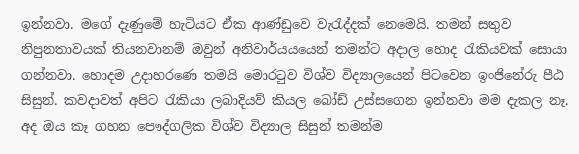ඉන්නවා. මගේ දැණුමේ හැටියට ඒක ආණ්ඩුවෙ වැරැද්දක් නෙමෙයි. තමන් සතුව නිපුනතාවයක් තියනවානම් ඔවුන් අනිවාර්යයයෙන් තමන්ට අදාල හොද රැකියවක් සොයා ගන්නවා. හොදම උදාහරණෙ තමයි මොරටුව විශ්ව විද්‍යාලයෙන් පිටවෙන ඉංජිනේරු පීඨ සිසුන්. කවදාවත් අපිට රැකියා ලබාදියව් කියල බෝඩ් උස්සගෙන ඉන්නවා මම දැකල නෑ. අද ඔය කෑ ගහන පෞද්ගලික විශ්ව විද්‍යාල සිසුන් තමන්ම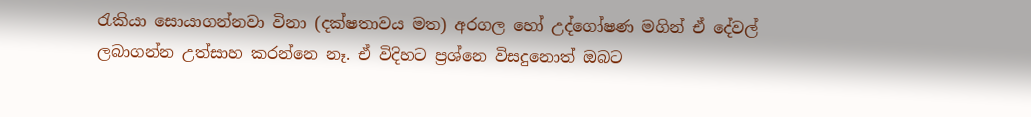රැකියා සොයාගන්නවා විනා (දක්ෂතාවය මත) අරගල හෝ උද්ගෝෂණ මගින් ඒ දේවල් ලබාගන්න උත්සාහ කරන්නෙ නෑ. ඒ විදිහට ප්‍රශ්නෙ විසදුනොත් ඔබට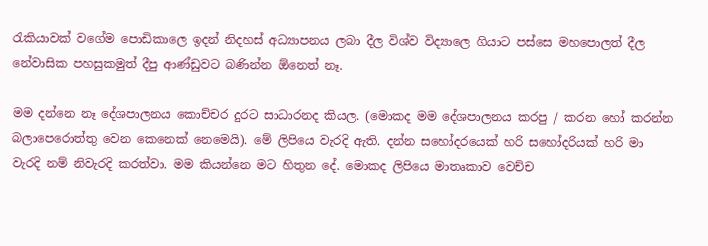රැකියාවක් වගේම පොඩිකාලෙ ඉදන් නිදහස් අධ්‍යාපනය ලබා දීල විශ්ව විද්‍යාලෙ ගියාට පස්සෙ මහපොලත් දීල නේවාසික පහසුකමුත් දීපු ආණ්ඩුවට බණින්න ඕනෙත් නෑ.

මම දන්නෙ නෑ දේශපාලනය කොච්චර දුරට සාධාරනද කියල. (මොකද මම දේශපාලනය කරපු / කරන හෝ කරන්න බලාපෙරොත්තු වෙන කෙනෙක් නෙමෙයි). මේ ලිපියෙ වැරදි ඇති. දන්න සහෝදරයෙක් හරි සහෝදරියක් හරි මා වැරදි නම් නිවැරදි කරත්වා. මම කියන්නෙ මට හිතුන දේ. මොකද ලිපියෙ මාතෘකාව වෙච්ච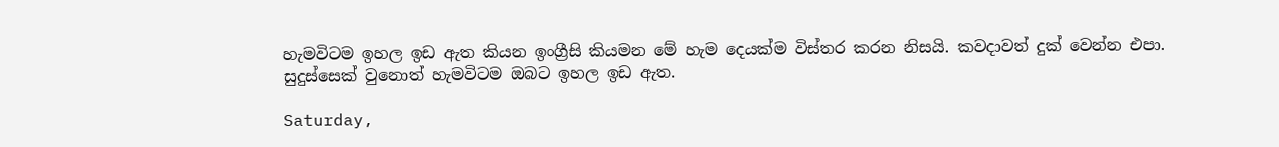හැමවිටම ඉහල ඉඩ ඇත කියන ඉංග්‍රීසි කියමන මේ හැම දෙයක්ම විස්තර කරන නිසයි. කවදාවත් දුක් වෙන්න එපා. සුදුස්සෙක් වුනොත් හැමවිටම ඔබට ඉහල ඉඩ ඇත.

Saturday,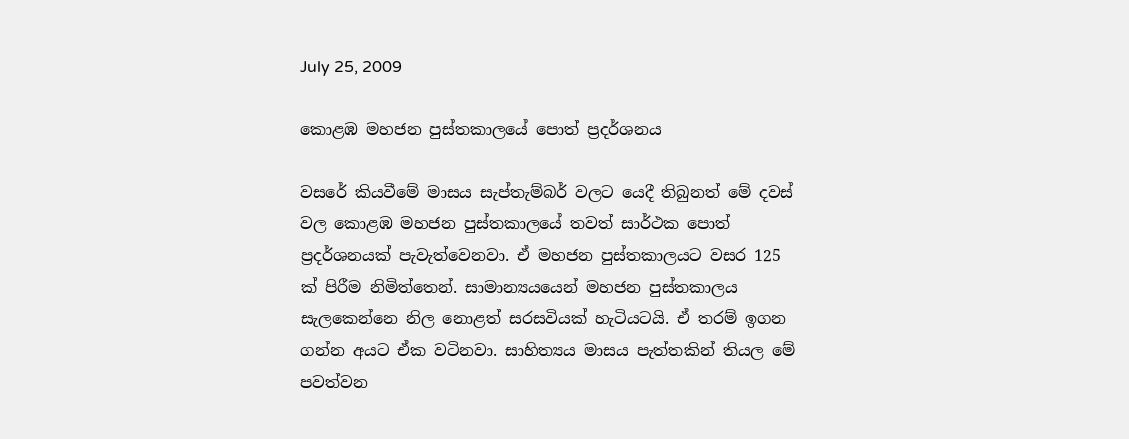July 25, 2009

කොළඹ මහජන පුස්තකාලයේ පොත් ප්‍රදර්ශනය

වසරේ කියවීමේ මාසය සැප්තැම්බර් වලට යෙදී තිබුනත් මේ දවස් වල කොළඹ මහජන පුස්තකාලයේ තවත් සාර්ථක පොත් ප්‍රදර්ශනයක් පැවැත්වෙනවා. ඒ මහජන පුස්තකාලයට වසර 125 ක් පිරීම නිමිත්තෙන්. සාමාන්‍යයයෙන් මහජන පුස්තකාලය සැලකෙන්නෙ නිල නොළත් සරසවියක් හැටියටයි. ඒ තරම් ඉගන ගන්න අයට ඒක වටිනවා. සාහිත්‍යය මාසය පැත්තකින් තියල මේ පවත්වන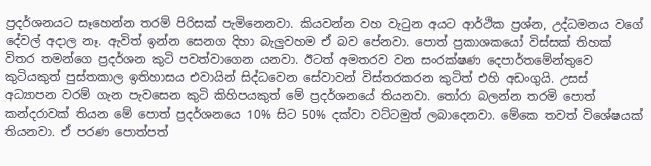ප්‍රදර්ශනයට සෑහෙන්න තරම් පිරිසක් පැමිනෙනවා. කියවන්න වහ වැටුන අයට ආර්ථික ප්‍රශ්න, උද්ධමනය වගේ දේවල් අදාල නෑ. ඇවිත් ඉන්න සෙනග දිහා බැලුවහම ඒ බව පේනවා. පොත් ප්‍රකාශකයෝ විස්සක් තිහක් විතර තමන්ගෙ ප්‍රදර්ශන කුටි පවත්වාගෙන යනවා. ඊටත් අමතරව වන සංරක්ෂණ දෙපාර්තමේන්තුවෙ කුටියකුත් පුස්තකාල ඉතිහාසය එවායින් සිද්ධවෙන සේවාවන් විස්තරකරන කුටිත් එහි අඩංගුයි. උසස් අධ්‍යාපන වරම් ගැන පැවසෙන කුටි කිහිපයකුත් මේ ප්‍රදර්ශනයේ තියන‍වා. තෝරා බලන්න තරමි පොත් කන්දරාවක් ‍තියන මේ පොත් ප්‍රදර්ශනයෙ 10% සිට 50% දක්වා වට්ටමුත් ලබාදෙනවා. මේකෙ තවත් විශේෂයක් තියනවා. ඒ පරණ පොත්පත්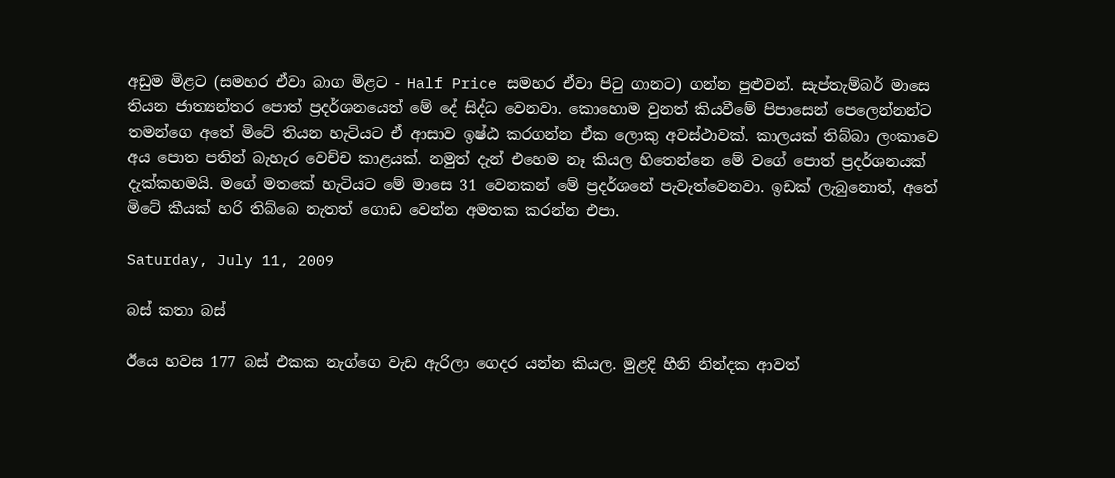අඩුම මිළට (සමහර ඒවා බාග මිළට - Half Price සමහර ඒවා පිටු ගානට) ගන්න පුළුවන්. සැප්තැම්බර් මාසෙ තියන ජාත්‍යන්තර පොත් ප්‍රදර්ශනයෙත් මේ දේ සිද්ධ වෙනවා. කොහොම වුනත් කියවීමේ පිපාසෙන් පෙලෙන්නන්ට තමන්ගෙ අතේ මිටේ තියන හැටියට ඒ ආසාව ඉෂ්ඨ කරගන්න ඒක ලොකු අවස්ථාවක්. කාලයක් තිබ්බා ලංකාවෙ අය පොත පතින් බැහැර වෙච්ච කාළයක්. නමුත් දැන් එහෙම නෑ කියල හිතෙන්නෙ මේ වගේ පොත් ප්‍රදර්ශනයක් දැක්කහමයි. මගේ මතකේ හැටියට මේ මාසෙ 31 වෙනකන් මේ ප්‍රදර්ශනේ පැවැත්වෙනවා. ඉඩක් ලැබුනොත්, අතේ මිටේ කීයක් හරි තිබ්බෙ නැතත් ගොඩ වෙන්න අමතක කරන්න එපා.

Saturday, July 11, 2009

බස් කතා බස්

ඊයෙ හ‍වස 177 බස් එකක නැග්ගෙ වැඩ ඇරිලා ගෙදර යන්න කියල. මුළදි හීනි නින්දක ආවත්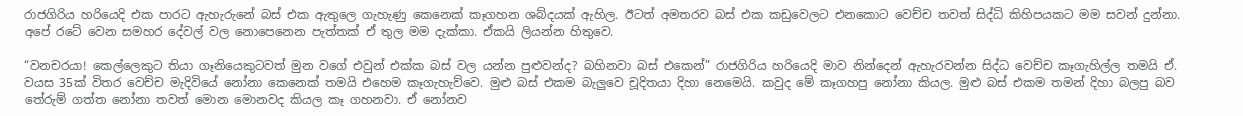රාජගිරිය හරියෙදි එක පාරට ඇහැරුනේ බස් එක ඇතුලෙ ගැහැණු කෙනෙක් කෑගහන ශබ්දයක් ඇහිල. ඊටත් අමතරව බස් එක කඩුවෙලට එනකොට වෙච්ච තවත් සිද්ධි කිහිපයකට මම සවන් දුන්නා. අපේ රටේ වෙන සමහර දේවල් වල නොපෙනෙන පැත්තක් ඒ තුල මම දැක්කා. ඒකයි ලියන්න හිතුවෙ.

“වනචරයා! කෙල්ලෙකුට තියා ගෑනියෙකුටවත් මුන වගේ එවුන් එක්ක බස් වල යන්න පුළුවන්ද? බහිනවා බස් එකෙන්” රාජගිරිය හරියෙදි මාව නින්දෙන් ඇහැරවන්න සිද්ධ වෙච්ච කෑගැහිල්ල තමයි ඒ. වයස 35ක් විතර වෙච්ච මැදිවියේ නෝනා කෙනෙක් තමයි එහෙම කෑගැහැව්වෙ. මුළු බස් එකම බැලුවෙ චූදිතයා දිහා නෙමෙයි. කවුද මේ කෑගහපු නෝනා කියල. මුළු බස් එකම තමන් දිහා බලපු බව තේරුම් ගත්ත නෝනා තවත් මොන මොනවද කියල කෑ ගහනවා. ඒ නෝනව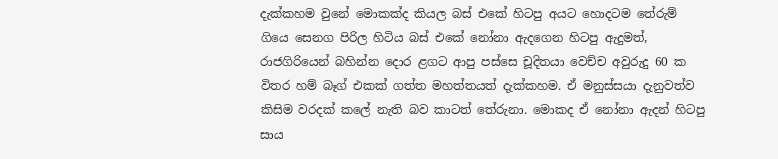දැක්කහම වුනේ මොකක්ද කියල බස් එකේ හිටපු අයට හොදටම තේරුම් ගියෙ සෙනග පිරිල හිටිය බස් එකේ නෝනා ඇදගෙන හිටපු ඇදුමත්, රාජගිරියෙන් බහින්න දොර ළගට ආපු පස්සෙ චූදිතයා වෙච්ච අවුරුදු 60 ක විතර හම් බෑග් එකක් ගත්ත මහත්තයත් දැක්කහම. ඒ මනුස්සයා දැනුවත්ව කිසිම වරදක් කලේ නැති බව කාටත් තේරුනා. මොකද ඒ නෝනා ඇදන් හිටපු සාය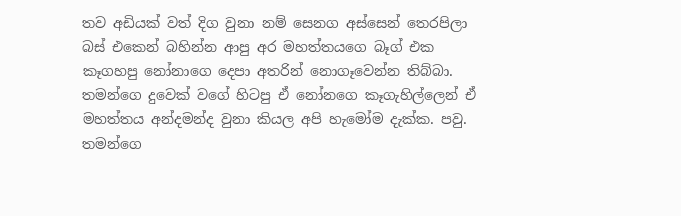තව අඩියක් වත් දිග වුනා නම් සෙනග අස්සෙන් තෙරපිලා බස් එකෙන් බහින්න ආපු අර මහත්තයගෙ බෑග් එක කෑගහපු නෝනාගෙ දෙපා අතරින් නොගෑවෙන්න තිබ්බා. තමන්ගෙ දුවෙක් වගේ හිටපු ඒ නෝනගෙ කෑගැහිල්ලෙන් ඒ මහත්තය අන්දමන්ද වුනා කියල අපි හැමෝම දැක්ක. පවු. තමන්ගෙ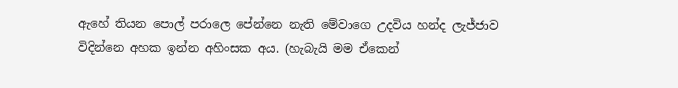ඇහේ තියන පොල් පරාලෙ පේන්නෙ නැති මේවාගෙ උදවිය හන්ද ලැජ්ජාව විදින්නෙ අහක ඉන්න අහිංසක අය. (හැබැයි මම ඒකෙන්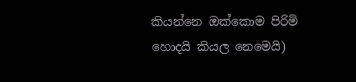කියන්නෙ ඔක්කොම පිරිමි හොදයි කියල නෙමෙයි)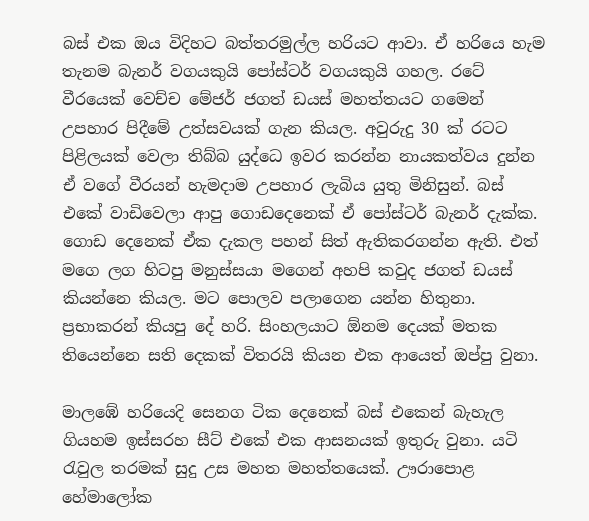බස් එක ඔය විදිහට බත්තරමුල්ල හරියට ආවා. ඒ හරියෙ හැම තැනම බැනර් වගයකුයි පෝස්ටර් වගයකුයි ගහල. රටේ වීරයෙක් වෙච්ච මේජර් ජගත් ඩයස් මහත්තය‍ට ගමෙන් උපහාර පිදීමේ උත්සවයක් ගැන කියල. අවුරුදු 30 ක් රටට පිළිලයක් වෙලා තිබ්බ යුද්ධෙ ඉවර කරන්න නායකත්වය දුන්න ඒ වගේ වීරයන් හැමදාම උපහාර ලැබිය යුතු මිනිසුන්. බස් එකේ වාඩිවෙලා ආපු ගොඩදෙනෙක් ඒ පෝස්ටර් බැනර් දැක්ක. ගොඩ දෙනෙක් ඒක දැකල පහන් සිත් ඇතිකරගන්න ඇති. එත් මගෙ ලග හිටපු මනුස්සයා මගෙන් අහපි කවුද ජගත් ඩයස් කියන්නෙ කියල. මට පොලව පලාගෙන යන්න හිතුනා. ප්‍රභාකරන් කියපු දේ හරි. සිංහලයාට ඕනම දෙයක් මතක තියෙන්නෙ සති දෙකක් විතරයි කියන එක ආයෙත් ඔප්පු වුනා.

මාලඹේ හරියෙදි සෙනග ටික දෙනෙක් බස් එකෙන් බැහැල ගියහම ඉස්සරහ සීට් එකේ එක ආසනයක් ඉතුරු වුනා. යටි රැවුල තරමක් සුදු උස මහත මහත්තයෙක්. ඌරාපොළ හේමාලෝක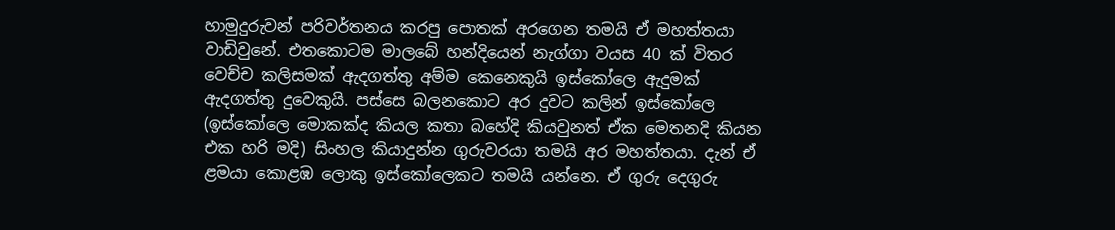හාමුදුරුවන් පරිවර්තනය කරපු පොතක් අරගෙන තමයි ඒ මහත්තයා වාඩිවුනේ. එතකොටම ‍මාලබේ හන්දියෙන් නැග්ගා වයස 40 ක් විතර‍ වෙච්ච කලිසමක් ඇදගත්තු අම්ම කෙනෙකුයි ඉස්කෝලෙ ඇදුමක් ඇදගත්තු දුවෙකුයි. පස්සෙ බලනකොට අර දුවට කලින් ඉස්කෝලෙ (ඉස්කෝලෙ මොකක්ද කියල කතා බහේදි කියවුනත් ඒක මෙතනදි කියන එ‍ක හරි මදි) සිංහල කියාදුන්න ගුරුවරයා තමයි අර මහත්තයා. දැන් ඒ ළමයා කොළඹ ලොකු ඉස්කෝලෙකට තමයි යන්නෙ. ඒ ගුරු දෙගුරු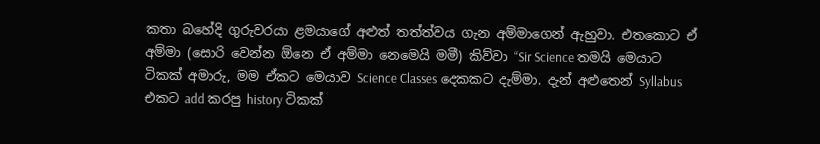කතා බහේදි ගුරුවරයා ළමයාගේ අළුත් තත්ත්වය ගැන අම්මාගෙන් ඇහුවා. එතකොට ඒ අම්මා (සොරි වෙන්න ඕනෙ ඒ අම්මා නෙමෙයි මමී) කිව්වා “Sir Science තමයි මෙයාට ටිකක් අමාරු, මම ඒකට මෙයාව Science Classes දෙකකට දැම්මා. දැන් අළුතෙන් Syllabus එකට add කරපු history ටිකක්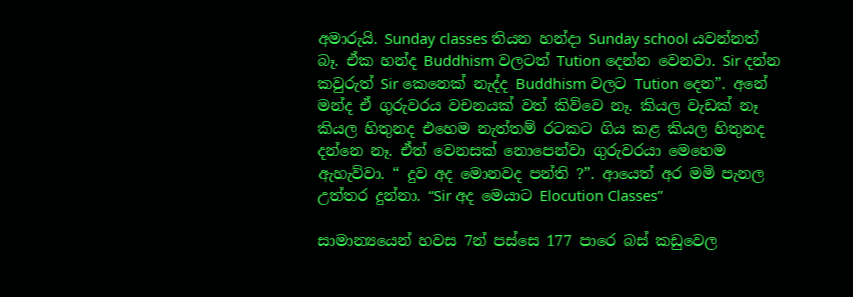අමාරුයි. Sunday classes තියන හන්දා Sunday school යවන්නත් බෑ. ඒක හන්ද Buddhism වලටත් Tution දෙන්න වෙනවා. Sir දන්න කවුරුත් Sir කෙනෙක් නැද්ද Buddhism වලට Tution දෙන”. අනේ මන්ද ඒ ගුරුවරය වචනයක් වත් කිව්වෙ නෑ. කියල වැඩක් නෑ කියල හිතුනද එහෙම නැත්තම් රටකට ගිය කළ කියල හිතුනද දන්නෙ නෑ. ඒත් වෙනසක් නොපෙන්වා ගුරුවරයා මෙහෙම ඇහැව්වා. “ දුව අද මොනවද පන්ති ?”. ආයෙත් අර මමි පැනල උත්තර දුන්නා. “Sir අද මෙයාට Elocution Classes”

සාමාන්‍යයෙන් හවස 7න් පස්සෙ 177 පාරෙ බස් කඩුවෙල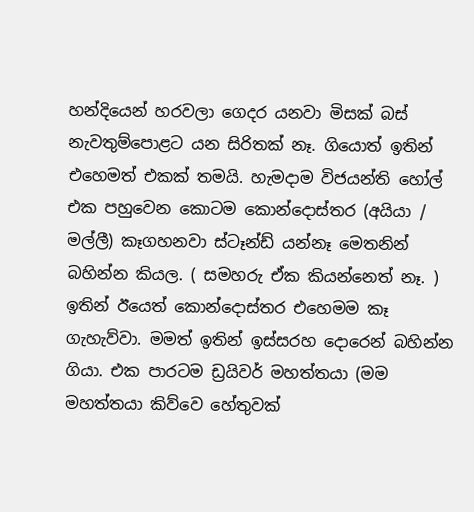හන්දියෙන් හරවලා ගෙදර යනවා මිසක් බස් නැවතුම්පොළට යන සිරිතක් නෑ. ගියොත් ඉතින් එහෙමත් එකක් තමයි. හැමදාම විජයන්ති හෝල් එක පහුවෙන කොටම කොන්දොස්තර (අයියා / මල්ලී) කෑගහනවා ස්ටෑන්ඩ් යන්නෑ මෙතනින් බහින්න කියල. ( සමහරු ඒක කියන්නෙත් නෑ. ) ඉතින් ඊයෙත් කොන්දොස්තර එහෙමම කෑ ගැහැව්වා. මමත් ඉතින් ඉස්සරහ දොරෙන් බහින්න ගියා. එක පාරටම ඩ්‍රයිවර් මහත්තයා (මම මහත්තයා කිව්වෙ හේතුවක්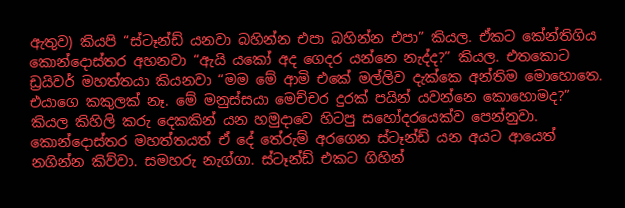ඇතුව) කියපි “ස්ටෑන්ඩ් යනවා බහින්න එපා බහින්න එපා” කියල. ඒකට කේන්තිගිය කොන්දොස්තර අහනවා “ඇයි යකෝ අද ගෙදර යන්නෙ නැද්ද?” කියල. එතකොට ඩ්‍රයිවර් මහත්තයා කියනවා “මම මේ ආමි එකේ මල්ලිව දැක්කෙ අන්තිම මොහොතෙ. එයාගෙ කකුලක් නෑ. මේ මනුස්සයා මෙච්චර දුරක් පයින් යවන්නෙ කොහොමද?” කියල කිහිලි කරු දෙකකින් යන හමුදාවෙ හිටපු සහෝදරයෙක්ව පෙන්නුවා. කොන්දොස්තර මහත්තයත් ඒ දේ තේරුම් අරගෙන ස්ටෑන්ඩ් යන අයට ආයෙත් නගින්න කිව්වා. සමහරු නැග්ගා. ස්ටෑන්ඩ් එකට ගිහින්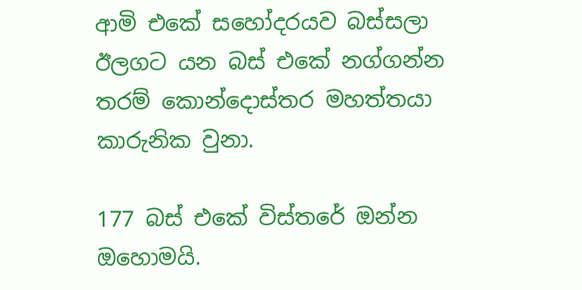ආමි එකේ සහෝදරයව බස්සලා ඊලගට යන බස් එකේ නග්ගන්න තරම් කොන්දොස්තර මහත්තයා කාරුනික වුනා.

177 බස් එකේ විස්තරේ ඔන්න ඔහොමයි.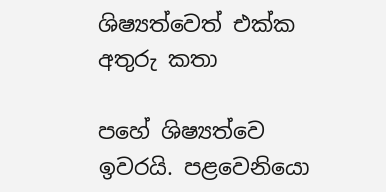ශිෂ්‍යත්වෙත් එක්ක අතුරු කතා

පහේ ශිෂ්‍යත්වෙ ඉවරයි. පළවෙනියො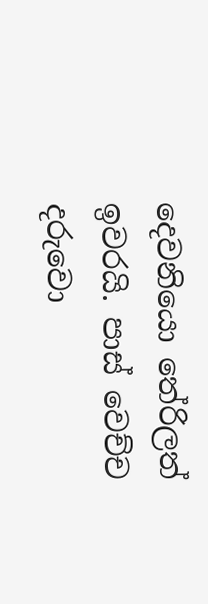දෙවනියො තේරිලත් ඉවරයි. පාස් වෙච්ච දරුවො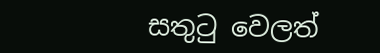සතුටු වෙලත්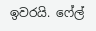ඉවරයි. ෆේල්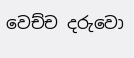වෙච්ච දරුවො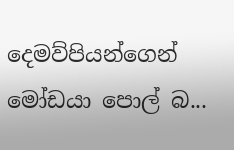දෙමව්පියන්ගෙන් මෝඩයා පොල් බ...